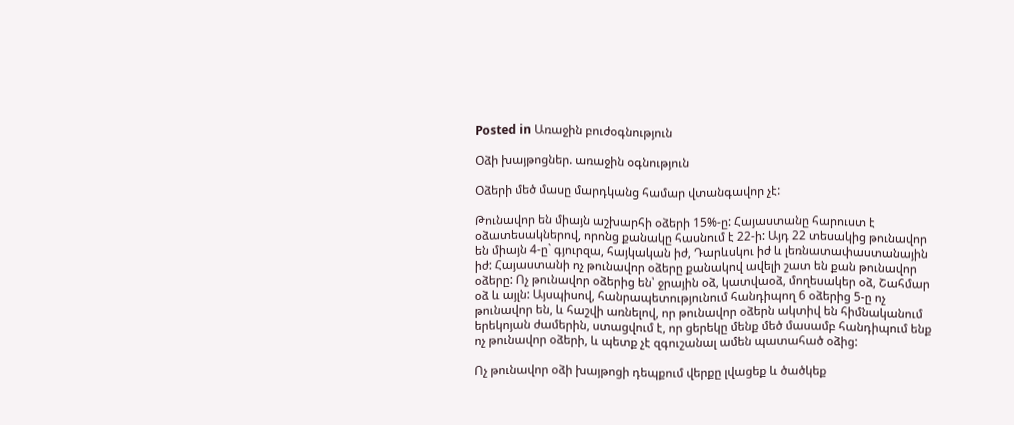Posted in Առաջին բուժօգնություն

Օձի խայթոցներ. առաջին օգնություն

Օձերի մեծ մասը մարդկանց համար վտանգավոր չէ:

Թունավոր են միայն աշխարհի օձերի 15%-ը: Հայաստանը հարուստ է օձատեսակներով, որոնց քանակը հասնում է 22-ի: Այդ 22 տեսակից թունավոր են միայն 4-ը` գյուրզա, հայկական իժ, Դարևսկու իժ և լեռնատափաստանային իժ: Հայաստանի ոչ թունավոր օձերը քանակով ավելի շատ են քան թունավոր օձերը: Ոչ թունավոր օձերից են՝ ջրային օձ, կատվաօձ, մողեսակեր օձ, Շահմար օձ և այլն: Այսպիսով, հանրապետությունում հանդիպող 6 օձերից 5-ը ոչ թունավոր են, և հաշվի առնելով, որ թունավոր օձերն ակտիվ են հիմնականում երեկոյան ժամերին, ստացվում է, որ ցերեկը մենք մեծ մասամբ հանդիպում ենք ոչ թունավոր օձերի, և պետք չէ զգուշանալ ամեն պատահած օձից:

Ոչ թունավոր օձի խայթոցի դեպքում վերքը լվացեք և ծածկեք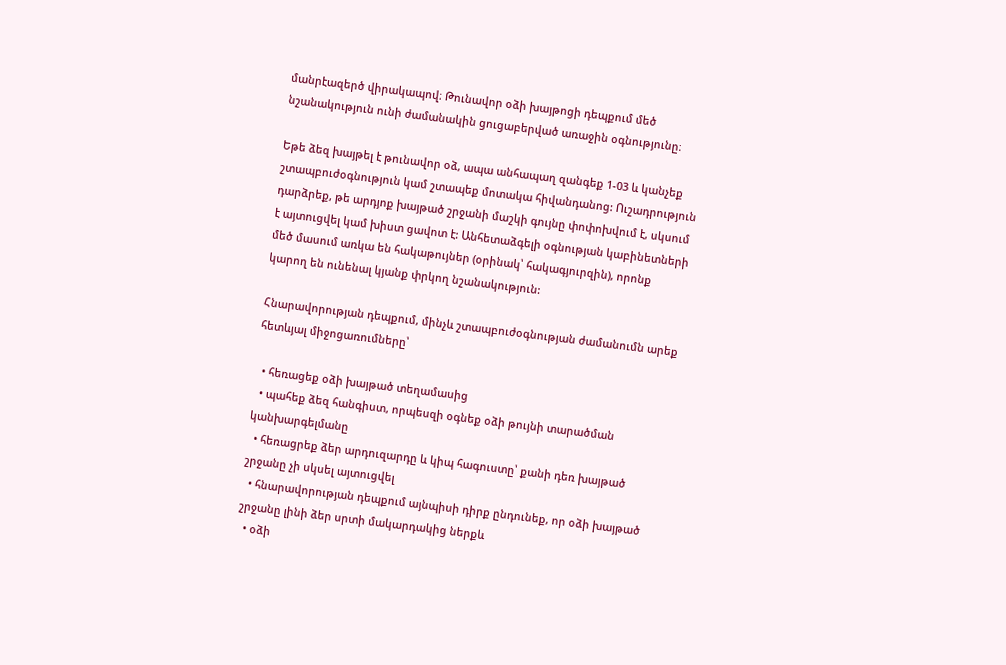մանրէազերծ վիրակապով։ Թունավոր օձի խայթոցի դեպքում մեծ նշանակություն ունի ժամանակին ցուցաբերված առաջին օգնությունը։

Եթե ձեզ խայթել է թունավոր օձ, ապա անհապաղ զանգեք 1-03 և կանչեք շտապբուժօգնություն կամ շտապեք մոտակա հիվանդանոց: Ուշադրություն դարձրեք, թե արդյոք խայթած շրջանի մաշկի գույնը փոփոխվում է, սկսում է այտուցվել կամ խիստ ցավոտ է: Անհետաձգելի օգնության կաբինետների մեծ մասում առկա են հակաթույներ (օրինակ՝ հակագյուրզին), որոնք կարող են ունենալ կյանք փրկող նշանակություն:

Հնարավորության դեպքում, մինչև շտապբուժօգնության ժամանումն արեք հետևյալ միջոցառումները՝

  • հեռացեք օձի խայթած տեղամասից
  • պահեք ձեզ հանգիստ, որպեսզի օգնեք օձի թույնի տարածման կանխարգելմանը
  • հեռացրեք ձեր արդուզարդը և կիպ հագուստը՝ քանի դեռ խայթած շրջանը չի սկսել այտուցվել
  • հնարավորության դեպքում այնպիսի դիրք ընդունեք, որ օձի խայթած շրջանը լինի ձեր սրտի մակարդակից ներքև
  • օձի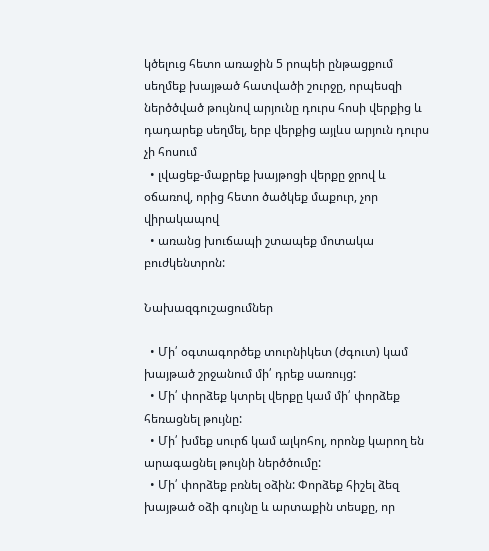կծելուց հետո առաջին 5 րոպեի ընթացքում սեղմեք խայթած հատվածի շուրջը, որպեսզի ներծծված թույնով արյունը դուրս հոսի վերքից և դադարեք սեղմել, երբ վերքից այլևս արյուն դուրս չի հոսում
  • լվացեք-մաքրեք խայթոցի վերքը ջրով և օճառով, որից հետո ծածկեք մաքուր, չոր վիրակապով
  • առանց խուճապի շտապեք մոտակա բուժկենտրոն:

Նախազգուշացումներ

  • Մի՛ օգտագործեք տուրնիկետ (ժգուտ) կամ խայթած շրջանում մի՛ դրեք սառույց:
  • Մի՛ փորձեք կտրել վերքը կամ մի՛ փորձեք հեռացնել թույնը:
  • Մի՛ խմեք սուրճ կամ ալկոհոլ, որոնք կարող են արագացնել թույնի ներծծումը:
  • Մի՛ փորձեք բռնել օձին: Փորձեք հիշել ձեզ խայթած օձի գույնը և արտաքին տեսքը, որ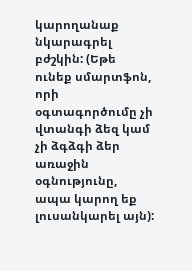կարողանաք նկարագրել բժշկին: (Եթե ունեք սմարտֆոն, որի օգտագործումը չի վտանգի ձեզ կամ չի ձգձգի ձեր առաջին օգնությունը, ապա կարող եք լուսանկարել այն):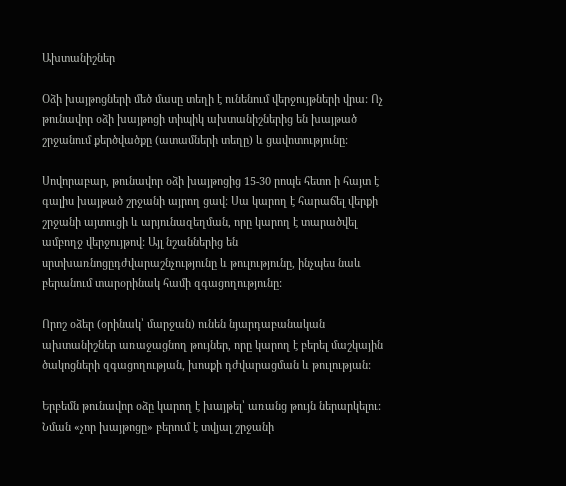Ախտանիշներ

Օձի խայթոցների մեծ մասը տեղի է ունենում վերջույթների վրա: Ոչ թունավոր օձի խայթոցի տիպիկ ախտանիշներից են խայթած շրջանում քերծվածքը (ատամների տեղը) և ցավոտությունը:

Սովորաբար, թունավոր օձի խայթոցից 15-30 րոպե հետո ի հայտ է գալիս խայթած շրջանի այրող ցավ: Սա կարող է հարաճել վերքի շրջանի այտուցի և արյունազեղման, որը կարող է տարածվել ամբողջ վերջույթով: Այլ նշաններից են սրտխառնոցըդժվարաշնչությունը և թուլությունը, ինչպես նաև բերանում տարօրինակ համի զգացողությունը:

Որոշ օձեր (օրինակ՝ մարջան) ունեն նյարդաբանական ախտանիշներ առաջացնող թույներ, որը կարող է բերել մաշկային ծակոցների զգացողության, խոսքի դժվարացման և թուլության:

Երբեմն թունավոր օձը կարող է խայթել՝ առանց թույն ներարկելու: Նման «չոր խայթոցը» բերում է տվյալ շրջանի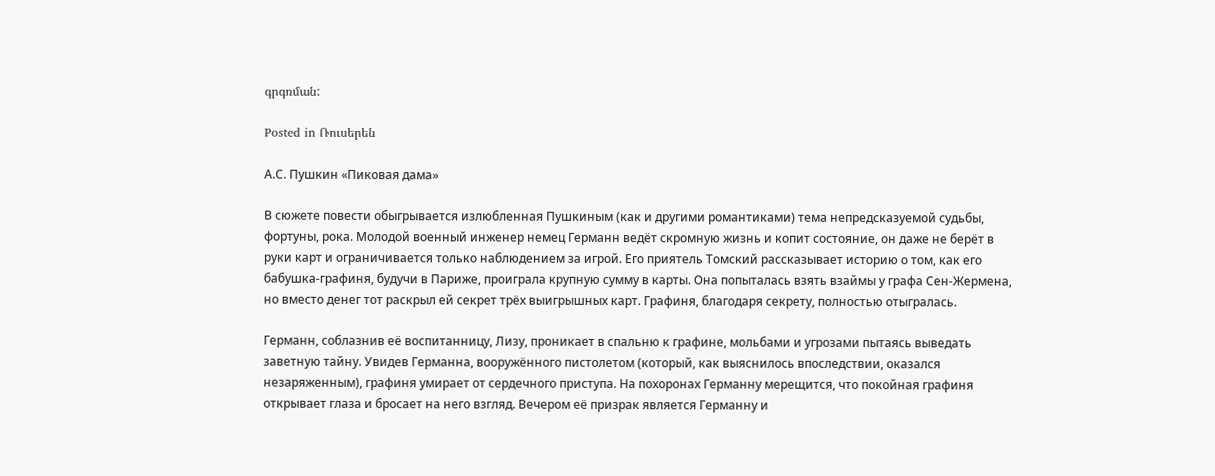գրգռման:

Posted in Ռուսերեն

А.С. Пушкин «Пиковая дама»

В сюжете повести обыгрывается излюбленная Пушкиным (как и другими романтиками) тема непредсказуемой судьбы, фортуны, рока. Молодой военный инженер немец Германн ведёт скромную жизнь и копит состояние, он даже не берёт в руки карт и ограничивается только наблюдением за игрой. Его приятель Томский рассказывает историю о том, как его бабушка-графиня, будучи в Париже, проиграла крупную сумму в карты. Она попыталась взять взаймы у графа Сен-Жермена, но вместо денег тот раскрыл ей секрет трёх выигрышных карт. Графиня, благодаря секрету, полностью отыгралась.

Германн, соблазнив её воспитанницу, Лизу, проникает в спальню к графине, мольбами и угрозами пытаясь выведать заветную тайну. Увидев Германна, вооружённого пистолетом (который, как выяснилось впоследствии, оказался незаряженным), графиня умирает от сердечного приступа. На похоронах Германну мерещится, что покойная графиня открывает глаза и бросает на него взгляд. Вечером её призрак является Германну и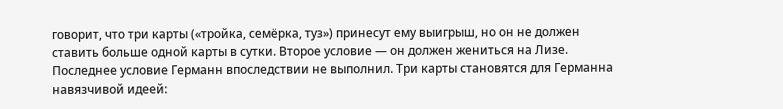говорит, что три карты («тройка, семёрка, туз») принесут ему выигрыш, но он не должен ставить больше одной карты в сутки. Второе условие — он должен жениться на Лизе. Последнее условие Германн впоследствии не выполнил. Три карты становятся для Германна навязчивой идеей: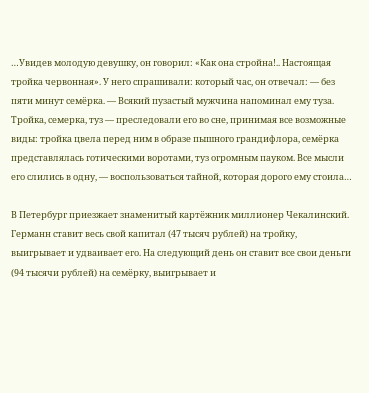…Увидев молодую девушку, он говорил: «Как она стройна!.. Настоящая тройка червонная». У него спрашивали: который час, он отвечал: — без пяти минут семёрка. — Всякий пузастый мужчина напоминал ему туза. Тройка, семерка, туз — преследовали его во сне, принимая все возможные виды: тройка цвела перед ним в образе пышного грандифлора, семёрка представлялась готическими воротами, туз огромным пауком. Все мысли его слились в одну, — воспользоваться тайной, которая дорого ему стоила…

В Петербург приезжает знаменитый картёжник миллионер Чекалинский. Германн ставит весь свой капитал (47 тысяч рублей) на тройку, выигрывает и удваивает его. На следующий день он ставит все свои деньги (94 тысячи рублей) на семёрку, выигрывает и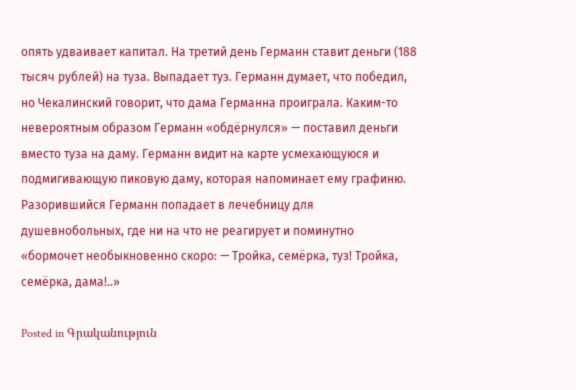опять удваивает капитал. На третий день Германн ставит деньги (188 тысяч рублей) на туза. Выпадает туз. Германн думает, что победил, но Чекалинский говорит, что дама Германна проиграла. Каким-то невероятным образом Германн «обдёрнулся» — поставил деньги вместо туза на даму. Германн видит на карте усмехающуюся и подмигивающую пиковую даму, которая напоминает ему графиню. Разорившийся Германн попадает в лечебницу для душевнобольных, где ни на что не реагирует и поминутно «бормочет необыкновенно скоро: — Тройка, семёрка, туз! Тройка, семёрка, дама!..»

Posted in Գրականություն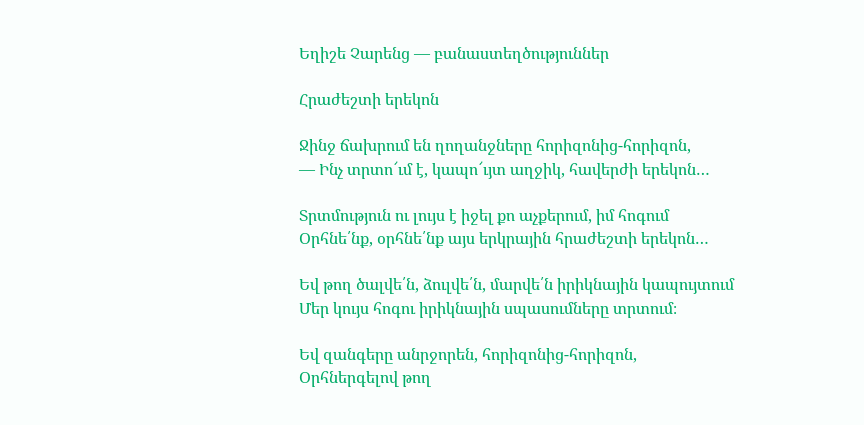Եղիշե Չարենց — բանաստեղծություններ

Հրաժեշտի երեկոն

Ջինջ ճախրում են ղողանջները հորիզոնից-հորիզոն,
— Ինչ տրտո՜ւմ է, կապո՜ւյտ աղջիկ, հավերժի երեկոն…

Տրտմություն ու լույս է իջել քո աչքերում, իմ հոգում
Օրհնե՛նք, օրհնե՛նք այս երկրային հրաժեշտի երեկոն…

Եվ թող ծալվե՛ն, ձուլվե՛ն, մարվե՛ն իրիկնային կապույտում
Մեր կույս հոգու իրիկնային սպասումները տրտում։

Եվ զանգերը անրջորեն, հորիզոնից-հորիզոն,
Օրհներգելով թող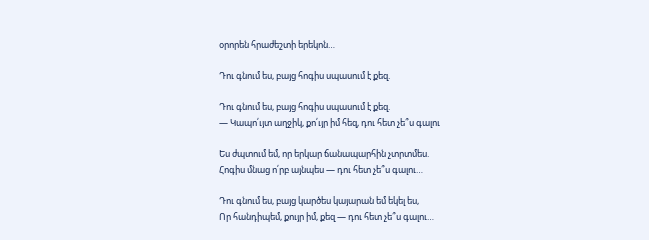օրորեն հրաժեշտի երեկոն…

Դու գնում ես, բայց հոգիս սպասում է քեզ.

Դու գնում ես, բայց հոգիս սպասում է քեզ.
— Կապո՛ւյտ աղջիկ, քո՛ւյր իմ հեզ, դու հետ չե՞ս գալու

Ես ժպտում եմ, որ երկար ճանապարհին չտրտմես.
Հոգիս մնաց ո՛րբ այնպես — դու հետ չե՞ս գալու…

Դու գնում ես, բայց կարծես կայարան եմ եկել ես,
Որ հանդիպեմ, քույր իմ, քեզ — դու հետ չե՞ս գալու…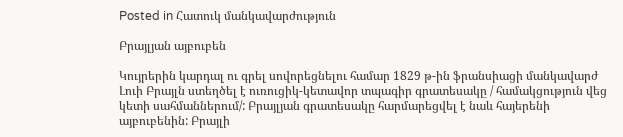Posted in Հատուկ մանկավարժություն

Բրայլյան այբուբեն

Կույրերին կարդալ ու գրել սովորեցնելու համար 1829 թ-ին ֆրանսիացի մանկավարժ Լուի Բրայլն ստեղծել է ուռուցիկ-կետավոր տպագիր գրատեսակը / համակցություն վեց կետի սահմաններում/: Բրայլյան գրատեսակը հարմարեցվել է նաև հայերենի այբուբենին: Բրայլի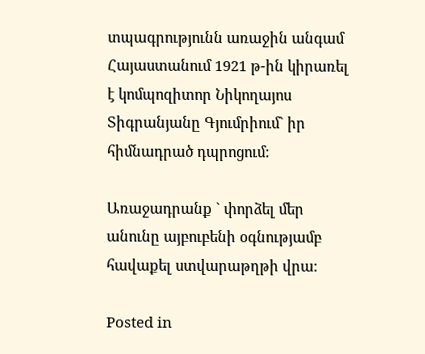տպագրությունն առաջին անգամ Հայաստանում 1921 թ-ին կիրառել է կոմպոզիտոր Նիկողայոս Տիգրանյանը Գյումրիում` իր հիմնադրած դպրոցում:

Առաջադրանք ` փորձել մեր անունը այբուբենի օգնությամբ հավաքել ստվարաթղթի վրա։

Posted in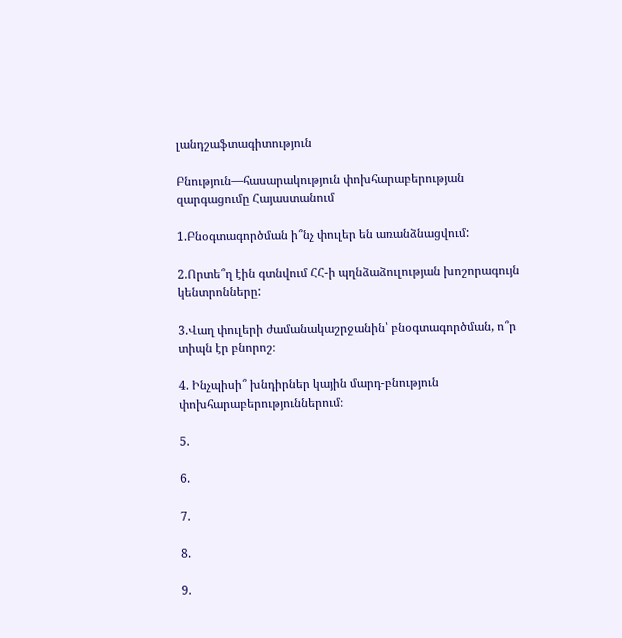լանդշաֆտագիտություն

Բնություն—հասարակություն փոխհարաբերության զարգացումը Հայաստանում

1.Բնօգտագործման ի՞նչ փուլեր են առանձնացվում:

2.Որտե՞ղ էին գտնվում ՀՀ-ի պղնձաձուլության խոշորագույն կենտրոնները:

3.Վաղ փուլերի ժամանակաշրջանին՝ բնօգտագործման, ո՞ր տիպն էր բնորոշ։

4. Ինչպիսի՞ խնդիրներ կային մարդ-բնություն փոխհարաբերություններում։

5.

6.

7.

8.

9.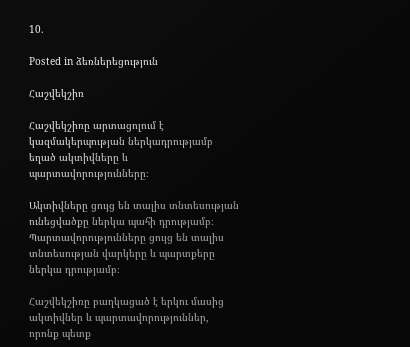10.

Posted in ձեռներեցություն

Հաշվեկշիռ

Հաշվեկշիռը արտացոլում է կազմակերպության ներկադրությամբ եղած ակտիվները և պարտավորությունները։

Ակտիվները ցույց են տալիս տնտեսության ունեցվածքը ներկա պահի դրությամբ։ Պարտավորությունները ցույց են տալիս տնտեսության վարկերը և պարտքերը ներկա դրությամբ։

Հաշվեկշիռը բաղկացած է երկու մասից ակտիվներ և պարտավորություններ, որոնք պետք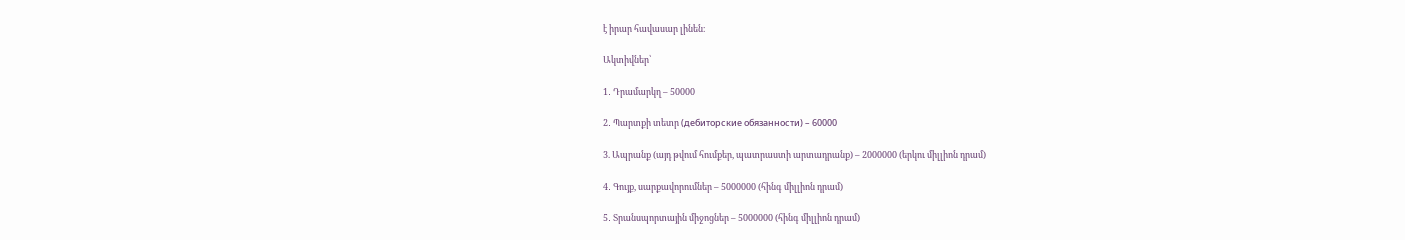է իրար հավասար լինեն։

Ակտիվներ՝

1․ Դրամարկղ – 50000

2․ Պարտքի տետր (дебиторские обязанности) – 60000

3. Ապրանք (այդ թվում հումքեր, պատրաստի արտադրանք) – 2000000 (երկու միլլիոն դրամ)

4․ Գույք, սարքավորումներ – 5000000 (հինգ միլլիոն դրամ)

5․ Տրանսպորտային միջոցներ – 5000000 (հինգ միլլիոն դրամ)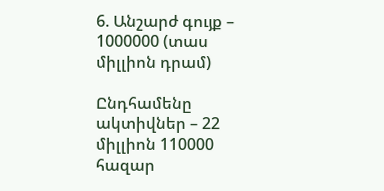6. Անշարժ գույք – 1000000 (տաս միլլիոն դրամ)

Ընդհամենը ակտիվներ – 22 միլլիոն 110000 հազար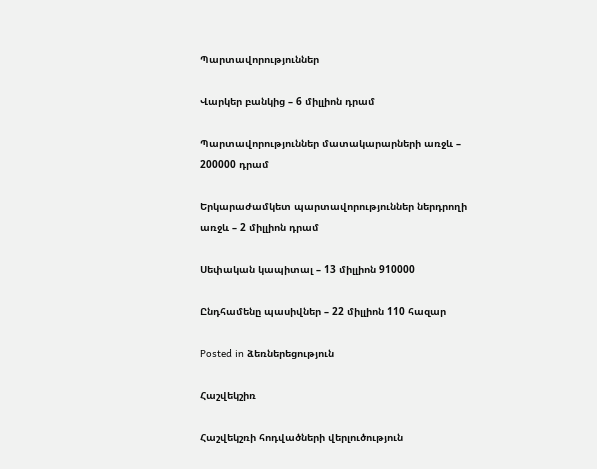Պարտավորություններ

Վարկեր բանկից – 6 միլլիոն դրամ

Պարտավորություններ մատակարարների առջև – 200000 դրամ

Երկարաժամկետ պարտավորություններ ներդրողի առջև – 2 միլլիոն դրամ

Սեփական կապիտալ – 13 միլլիոն 910000

Ընդհամենը պասիվներ – 22 միլլիոն 110 հազար

Posted in ձեռներեցություն

Հաշվեկշիռ

Հաշվեկշռի հոդվածների վերլուծություն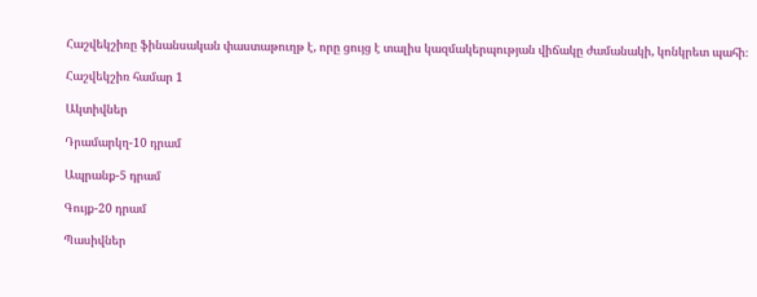Հաշվեկշիռը ֆինանսական փաստաթուղթ է, որը ցույց է տալիս կազմակերպության վիճակը ժամանակի, կոնկրետ պահի։

Հաշվեկշիռ համար 1

Ակտիվներ

Դրամարկղ-10 դրամ

Ապրանք-5 դրամ

Գույք-20 դրամ

Պասիվներ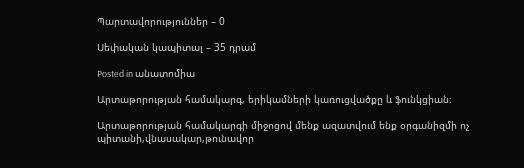Պարտավորություններ – 0

Սեփական կապիտալ – 35 դրամ

Posted in անատոմիա

Արտաթորության համակարգ, երիկամների կառուցվածքը և ֆունկցիան։

Արտաթորության համակարգի միջոցով մենք ազատվում ենք օրգանիզմի ոչ պիտանի,վնասակար,թունավոր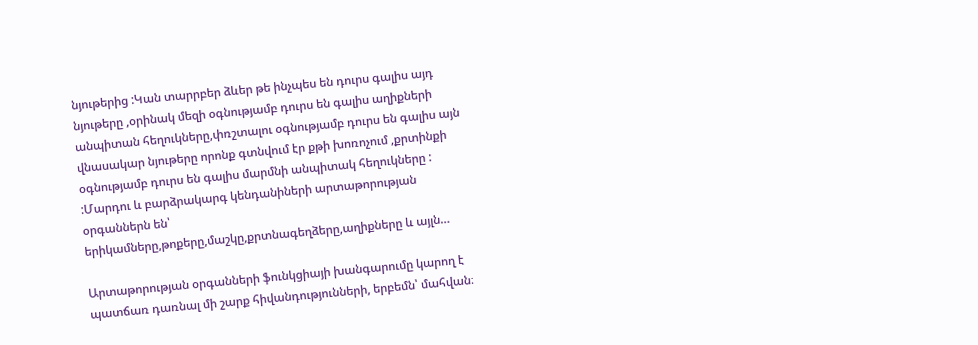նյութերից :Կան տարրբեր ձևեր թե ինչպես են դուրս գալիս այդ նյութերը ,օրինակ մեզի օգնությամբ դուրս են գալիս աղիքների անպիտան հեղուկները,փռշտալու օգնությամբ դուրս են գալիս այն վնասակար նյութերը որոնք գտնվում էր քթի խոռոչում ,քրտինքի օգնությամբ դուրս են գալիս մարմնի անպիտակ հեղուկները : :Մարդու և բարձրակարգ կենդանիների արտաթորության օրգաններն են՝ երիկամները,թոքերը,մաշկը,քրտնագեղձերը,աղիքները և այլն…

Արտաթորության օրգանների ֆունկցիայի խանգարումը կարող է պատճառ դառնալ մի շարք հիվանդությունների, երբեմն՝ մահվան։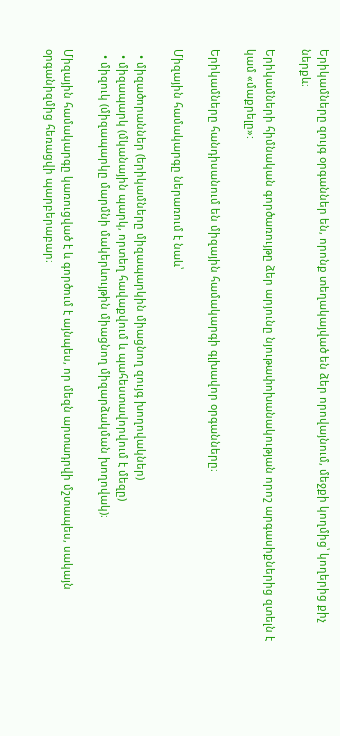Երիկամները զույգ օրգաններ են, որոնք տեղակայված են ձեր որովայնում, մեջքի կողմից՝ կողերից քիչ ներքև։

Երիկամների հիմնական գործառույթը ձեր արյունը նյութափոխանակության որոշ արգասիքներից զտելն է կամ «մաքրելը»:

Երիկամները հանդիսանում են միզային համակարգի գլխավոր օրգանները։

Միզային համակարգը ներառում է նաև՝

  • միզածորաններ (երիկամները միզապարկին միացնող զույգ խողովակներ)
  • միզապարկ (մկանային պարկ, որտեղ հավաքվում և պահեստավորվում է մեզը)
  • միզուկ (միզապարկը մարմնի մակերևույթին միացնող միզարձակման խողովակ)։

Միզային համակարգը կառուցված է և գործում է այնպես, որ մեզն արտադրվի մշտապես, սակայն օրգանիզմից հեռացվի պարբերաբար։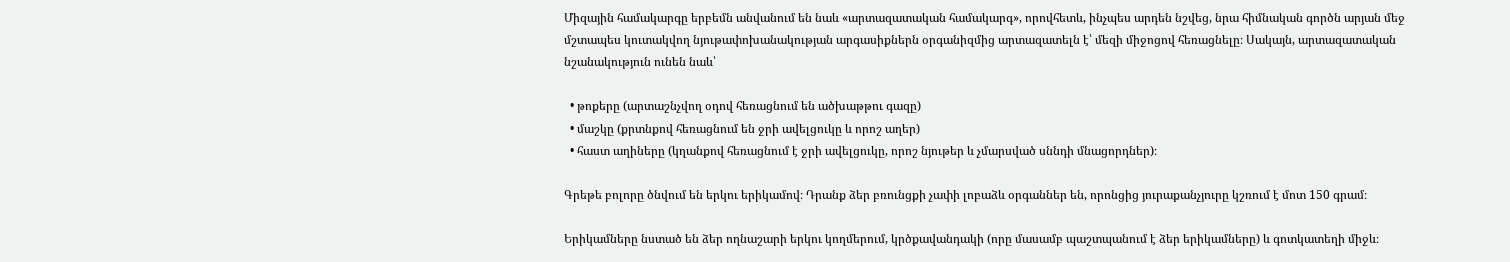Միզային համակարգը երբեմն անվանում են նաև «արտազատական համակարգ», որովհետև, ինչպես արդեն նշվեց, նրա հիմնական գործն արյան մեջ մշտապես կուտակվող նյութափոխանակության արգասիքներն օրգանիզմից արտազատելն է՝ մեզի միջոցով հեռացնելը։ Սակայն, արտազատական նշանակություն ունեն նաև՝

  • թոքերը (արտաշնչվող օդով հեռացնում են ածխաթթու գազը)
  • մաշկը (քրտնքով հեռացնում են ջրի ավելցուկը և որոշ աղեր)
  • հաստ աղիները (կղանքով հեռացնում է ջրի ավելցուկը, որոշ նյութեր և չմարսված սննդի մնացորդներ)։

Գրեթե բոլորը ծնվում են երկու երիկամով։ Դրանք ձեր բռունցքի չափի լոբաձև օրգաններ են, որոնցից յուրաքանչյուրը կշռում է մոտ 150 գրամ։

Երիկամները նստած են ձեր ողնաշարի երկու կողմերում, կրծքավանդակի (որը մասամբ պաշտպանում է ձեր երիկամները) և գոտկատեղի միջև։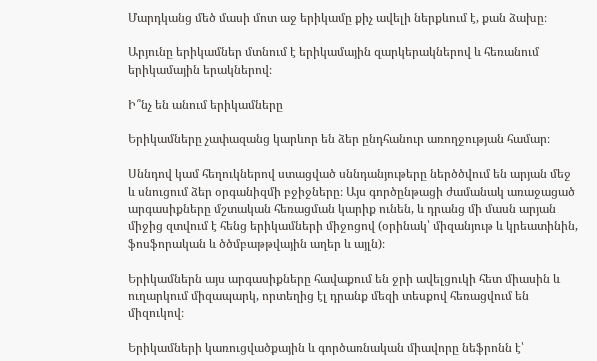Մարդկանց մեծ մասի մոտ աջ երիկամը քիչ ավելի ներքևում է, քան ձախը։

Արյունը երիկամներ մտնում է երիկամային զարկերակներով և հեռանում երիկամային երակներով։

Ի՞նչ են անում երիկամները

Երիկամները չափազանց կարևոր են ձեր ընդհանուր առողջության համար։

Սննդով կամ հեղուկներով ստացված սննդանյութերը ներծծվում են արյան մեջ և սնուցում ձեր օրգանիզմի բջիջները։ Այս գործընթացի ժամանակ առաջացած արգասիքները մշտական հեռացման կարիք ունեն, և դրանց մի մասն արյան միջից զտվում է հենց երիկամների միջոցով (օրինակ՝ միզանյութ և կրեատինին, ֆոսֆորական և ծծմբաթթվային աղեր և այլն)։

Երիկամներն այս արգասիքները հավաքում են ջրի ավելցուկի հետ միասին և ուղարկում միզապարկ, որտեղից էլ դրանք մեզի տեսքով հեռացվում են միզուկով։

Երիկամների կառուցվածքային և գործառնական միավորը նեֆրոնն է՝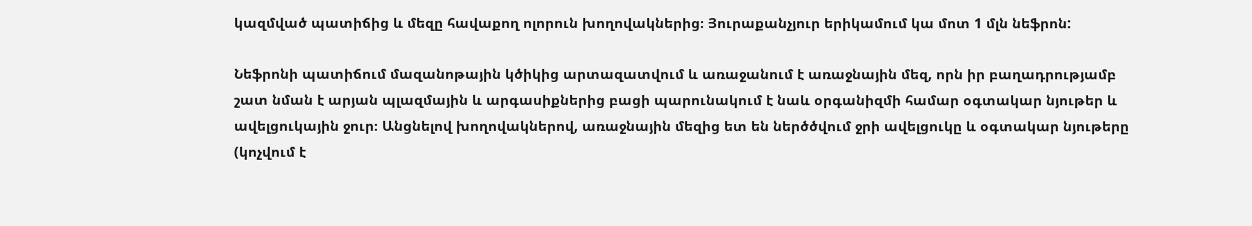կազմված պատիճից և մեզը հավաքող ոլորուն խողովակներից։ Յուրաքանչյուր երիկամում կա մոտ 1 մլն նեֆրոն:

Նեֆրոնի պատիճում մազանոթային կծիկից արտազատվում և առաջանում է առաջնային մեզ, որն իր բաղադրությամբ շատ նման է արյան պլազմային և արգասիքներից բացի պարունակում է նաև օրգանիզմի համար օգտակար նյութեր և ավելցուկային ջուր։ Անցնելով խողովակներով, առաջնային մեզից ետ են ներծծվում ջրի ավելցուկը և օգտակար նյութերը (կոչվում է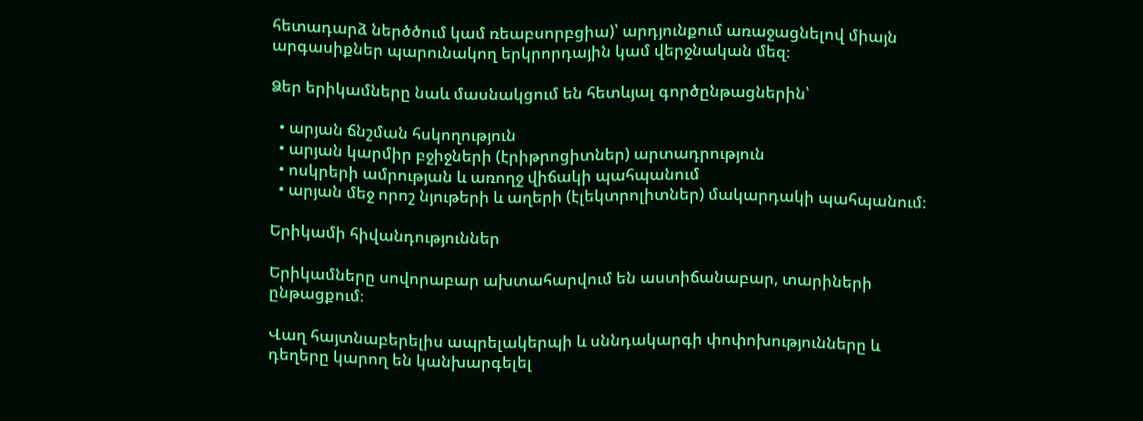հետադարձ ներծծում կամ ռեաբսորբցիա)՝ արդյունքում առաջացնելով միայն արգասիքներ պարունակող երկրորդային կամ վերջնական մեզ։

Ձեր երիկամները նաև մասնակցում են հետևյալ գործընթացներին՝

  • արյան ճնշման հսկողություն
  • արյան կարմիր բջիջների (էրիթրոցիտներ) արտադրություն
  • ոսկրերի ամրության և առողջ վիճակի պահպանում
  • արյան մեջ որոշ նյութերի և աղերի (էլեկտրոլիտներ) մակարդակի պահպանում։

Երիկամի հիվանդություններ

Երիկամները սովորաբար ախտահարվում են աստիճանաբար, տարիների ընթացքում։

Վաղ հայտնաբերելիս ապրելակերպի և սննդակարգի փոփոխությունները և դեղերը կարող են կանխարգելել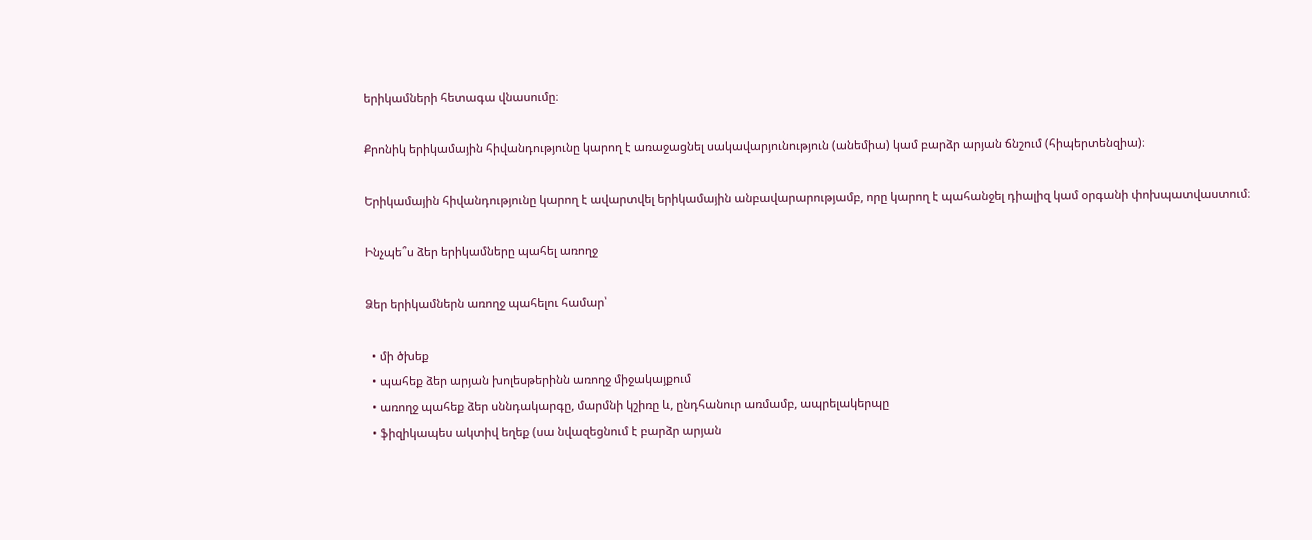երիկամների հետագա վնասումը։

Քրոնիկ երիկամային հիվանդությունը կարող է առաջացնել սակավարյունություն (անեմիա) կամ բարձր արյան ճնշում (հիպերտենզիա)։

Երիկամային հիվանդությունը կարող է ավարտվել երիկամային անբավարարությամբ, որը կարող է պահանջել դիալիզ կամ օրգանի փոխպատվաստում։

Ինչպե՞ս ձեր երիկամները պահել առողջ

Ձեր երիկամներն առողջ պահելու համար՝

  • մի ծխեք
  • պահեք ձեր արյան խոլեսթերինն առողջ միջակայքում
  • առողջ պահեք ձեր սննդակարգը, մարմնի կշիռը և, ընդհանուր առմամբ, ապրելակերպը
  • ֆիզիկապես ակտիվ եղեք (սա նվազեցնում է բարձր արյան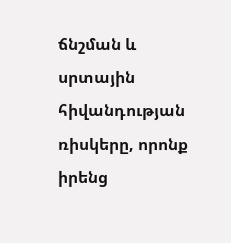ճնշման և սրտային հիվանդության ռիսկերը, որոնք իրենց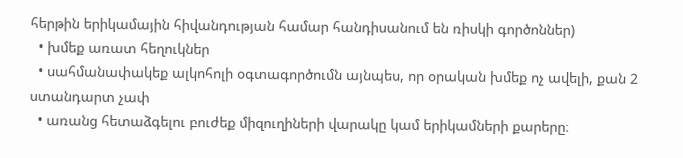հերթին երիկամային հիվանդության համար հանդիսանում են ռիսկի գործոններ)
  • խմեք առատ հեղուկներ
  • սահմանափակեք ալկոհոլի օգտագործումն այնպես, որ օրական խմեք ոչ ավելի, քան 2 ստանդարտ չափ
  • առանց հետաձգելու բուժեք միզուղիների վարակը կամ երիկամների քարերը։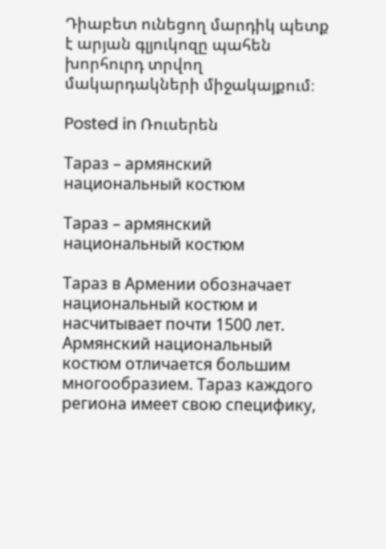Դիաբետ ունեցող մարդիկ պետք է արյան գլյուկոզը պահեն խորհուրդ տրվող մակարդակների միջակայքում։

Posted in Ռուսերեն

Тараз – армянский национальный костюм

Тараз – армянский национальный костюм

Тараз в Армении обозначает национальный костюм и насчитывает почти 1500 лет. Армянский национальный костюм отличается большим многообразием. Тараз каждого региона имеет свою специфику,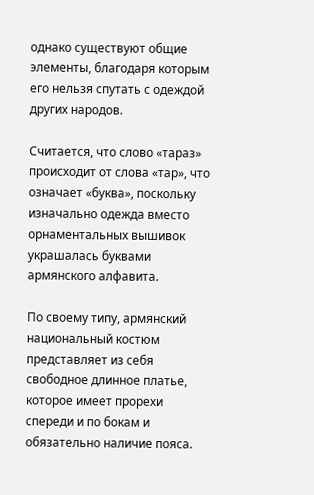однако существуют общие элементы, благодаря которым его нельзя спутать с одеждой других народов.

Считается, что слово «тараз» происходит от слова «тар», что означает «буква», поскольку изначально одежда вместо орнаментальных вышивок украшалась буквами армянского алфавита.

По своему типу, армянский национальный костюм представляет из себя свободное длинное платье, которое имеет прорехи спереди и по бокам и обязательно наличие пояса.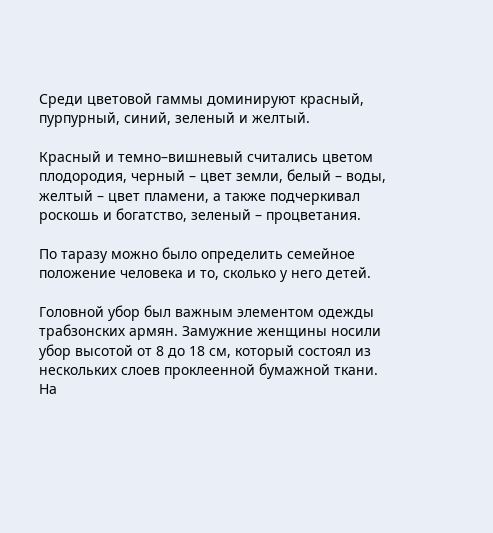Среди цветовой гаммы доминируют красный, пурпурный, синий, зеленый и желтый.

Красный и темно–вишневый считались цветом плодородия, черный – цвет земли, белый – воды, желтый – цвет пламени, а также подчеркивал роскошь и богатство, зеленый – процветания.

По таразу можно было определить семейное положение человека и то, сколько у него детей.

Головной убор был важным элементом одежды трабзонских армян. Замужние женщины носили убор высотой от 8 до 18 см, который состоял из нескольких слоев проклеенной бумажной ткани. На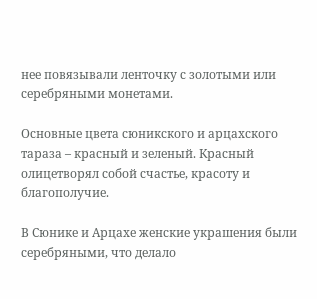нее повязывали ленточку с золотыми или серебряными монетами.

Основные цвета сюникского и арцахского тараза – красный и зеленый. Красный олицетворял собой счастье, красоту и благополучие.

В Сюнике и Арцахе женские украшения были серебряными, что делало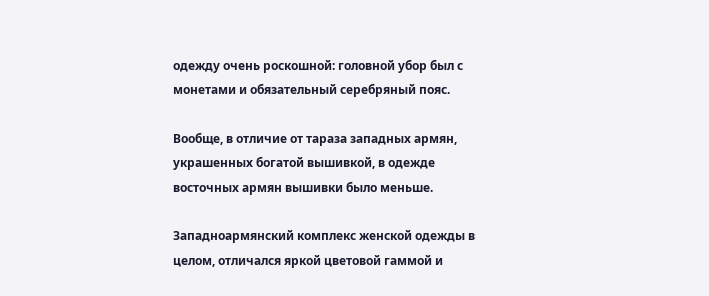одежду очень роскошной: головной убор был с монетами и обязательный серебряный пояс.

Вообще, в отличие от тараза западных армян, украшенных богатой вышивкой, в одежде восточных армян вышивки было меньше.

Западноармянский комплекс женской одежды в целом, отличался яркой цветовой гаммой и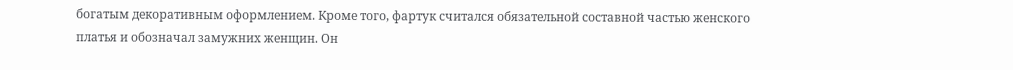богатым декоративным оформлением. Кроме того, фартук считался обязательной составной частью женского платья и обозначал замужних женщин. Он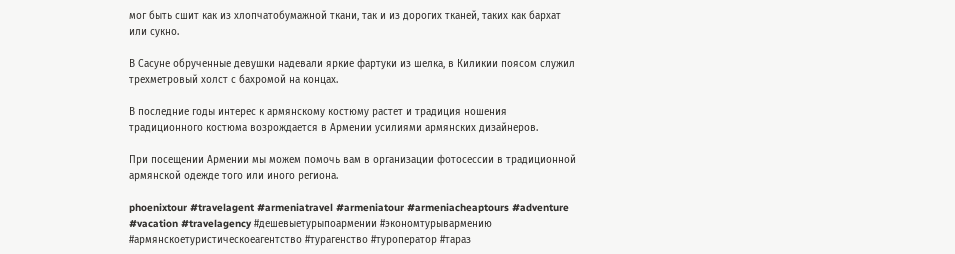мог быть сшит как из хлопчатобумажной ткани, так и из дорогих тканей, таких как бархат или сукно.

В Сасуне обрученные девушки надевали яркие фартуки из шелка, в Киликии поясом служил трехметровый холст с бахромой на концах.

В последние годы интерес к армянскому костюму растет и традиция ношения традиционного костюма возрождается в Армении усилиями армянских дизайнеров.

При посещении Армении мы можем помочь вам в организации фотосессии в традиционной армянской одежде того или иного региона.

phoenixtour #travelagent #armeniatravel #armeniatour #armeniacheaptours #adventure #vacation #travelagency #дешевыетурыпоармении #экономтурывармению #армянскоетуристическоеагентство #турагенство #туроператор #тараз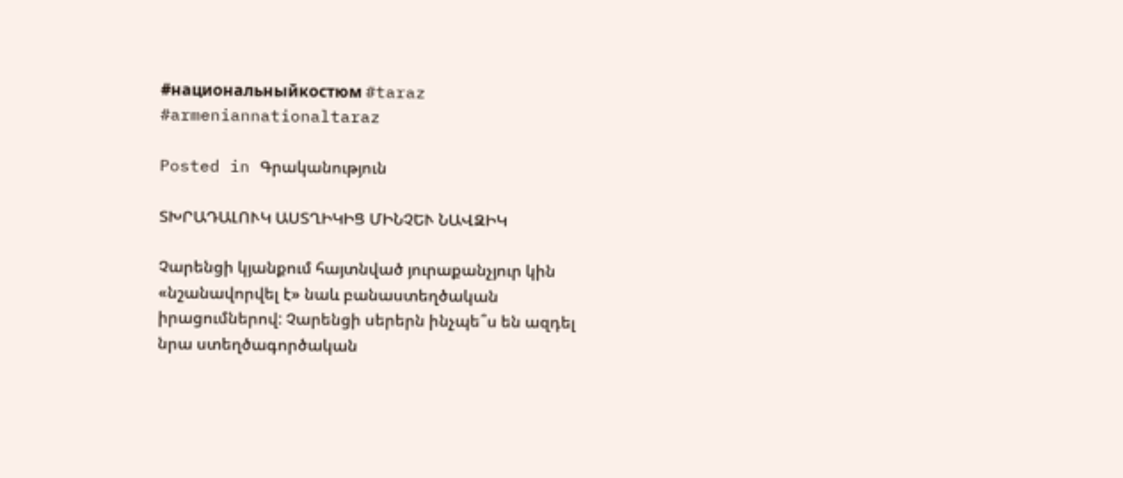#национальныйкостюм #taraz #armeniannationaltaraz

Posted in Գրականություն

ՏԽՐԱԴԱԼՈՒԿ ԱՍՏՂԻԿԻՑ ՄԻՆՉԵՒ ՆԱՎԶԻԿ

Չարենցի կյանքում հայտնված յուրաքանչյուր կին «նշանավորվել է» նաև բանաստեղծական իրացումներով: Չարենցի սերերն ինչպե՞ս են ազդել նրա ստեղծագործական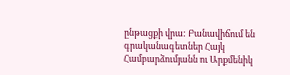ընթացքի վրա: Բանավիճում են գրականագետներ Հայկ Համբարձումյանն ու Արքմենիկ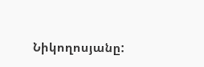Նիկողոսյանը: